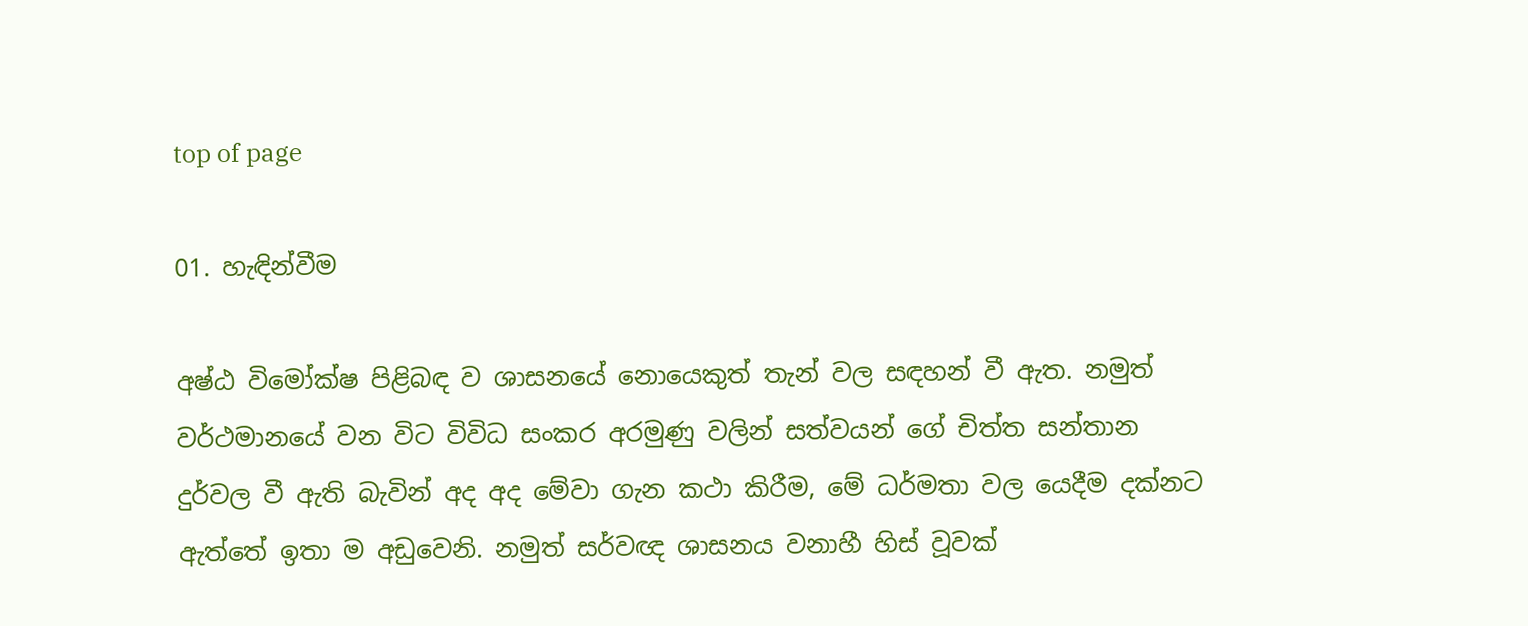top of page

01. හැඳින්වීම

අෂ්ඨ විමෝක්ෂ පිළිබඳ ව ශාසනයේ නොයෙකුත් තැන් වල සඳහන් වී ඇත. නමුත් වර්ථමානයේ වන විට විවිධ සංකර අරමුණු වලින් සත්වයන් ගේ චිත්ත සන්තාන දුර්වල වී ඇති බැවින් අද අද මේවා ගැන කථා කිරීම, මේ ධර්මතා වල යෙදීම දක්නට ඇත්තේ ඉතා ම අඩුවෙනි. නමුත් සර්වඥ ශාසනය වනාහී හිස් වූවක්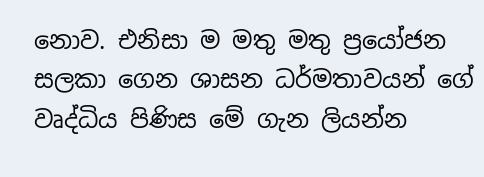නොව. එනිසා ම මතු මතු ප්‍රයෝජන සලකා ගෙන ශාසන ධර්මතාවයන් ගේ වෘද්ධිය පිණිස මේ ගැන ලියන්න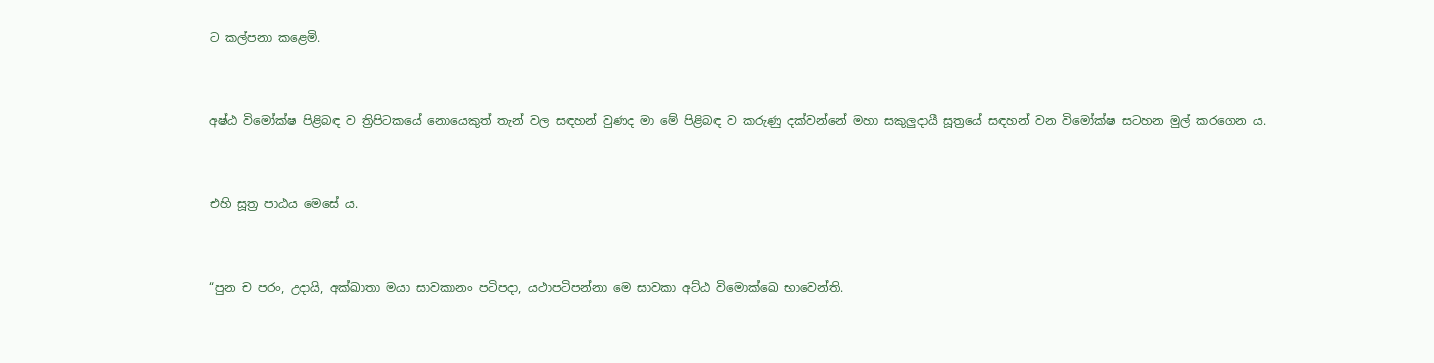ට කල්පනා කළෙමි.


අෂ්ඨ විමෝක්ෂ පිළිබඳ ව ත්‍රිපිටකයේ නොයෙකුත් තැන් වල සඳහන් වුණද මා මේ පිළිබඳ ව කරුණු දක්වන්නේ මහා සකුලුදායී සූත්‍රයේ සඳහන් වන විමෝක්ෂ සටහන මුල් කරගෙන ය.


එහි සූත්‍ර පාඨය මෙසේ ය.


“පුන ච පරං, උදායි, අක්ඛාතා මයා සාවකානං පටිපදා, යථාපටිපන්නා මෙ සාවකා අට්ඨ විමොක්ඛෙ භාවෙන්ති.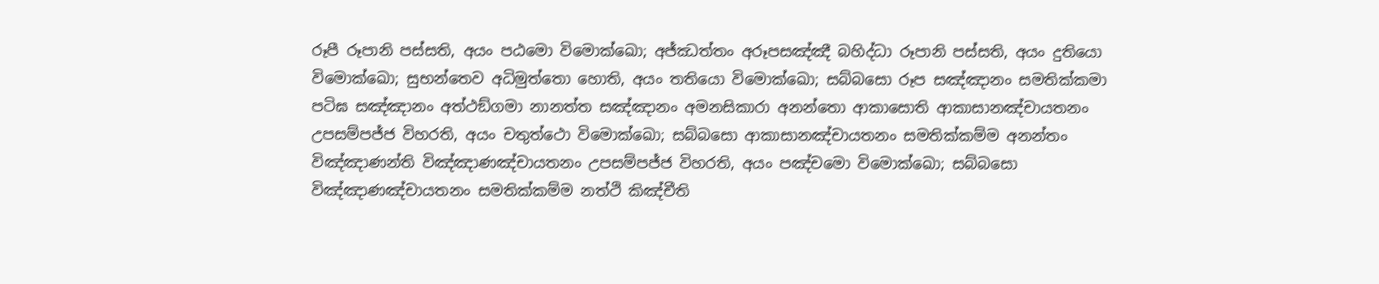රූපී රූපානි පස්සති, අයං පඨමො විමොක්ඛො; අජ්ඣත්තං අරූපසඤ්ඤී බහිද්ධා රූපානි පස්සති, අයං දුතියො විමොක්ඛො; සුභන්තෙව අධිමුත්තො හොති, අයං තතියො විමොක්ඛො; සබ්බසො රූප සඤ්ඤානං සමතික්කමා පටිඝ සඤ්ඤානං අත්ථඞ්ගමා නානත්ත සඤ්ඤානං අමනසිකාරා අනන්තො ආකාසොති ආකාසානඤ්චායතනං උපසම්පජ්ජ විහරති, අයං චතුත්ථො විමොක්ඛො; සබ්බසො ආකාසානඤ්චායතනං සමතික්කම්ම අනන්තං විඤ්ඤාණන්ති විඤ්ඤාණඤ්චායතනං උපසම්පජ්ජ විහරති, අයං පඤ්චමො විමොක්ඛො; සබ්බසො විඤ්ඤාණඤ්චායතනං සමතික්කම්ම නත්ථි කිඤ්චීති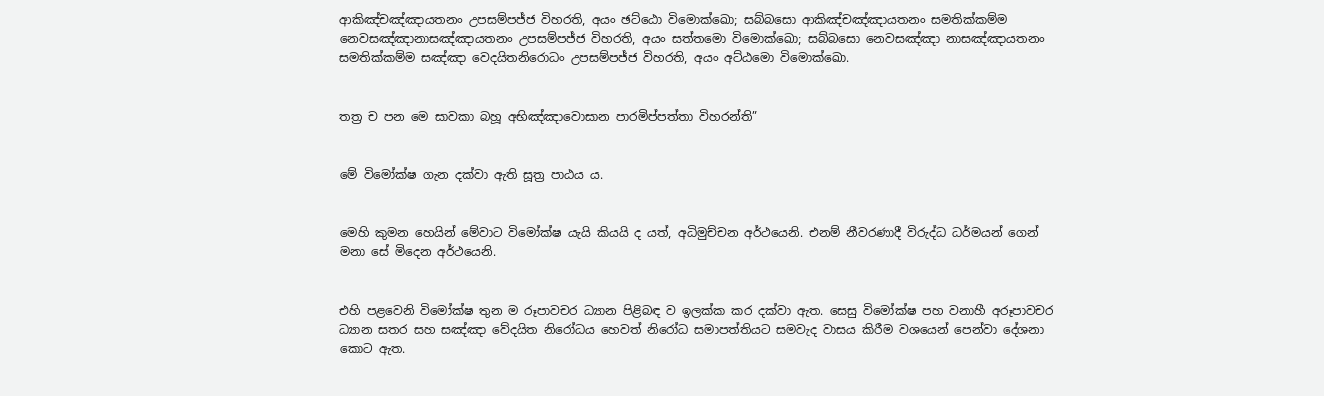ආකිඤ්චඤ්ඤායතනං උපසම්පජ්ජ විහරති, අයං ඡට්ඨො විමොක්ඛො; සබ්බසො ආකිඤ්චඤ්ඤායතනං සමතික්කම්ම නෙවසඤ්ඤානාසඤ්ඤායතනං උපසම්පජ්ජ විහරති, අයං සත්තමො විමොක්ඛො; සබ්බසො නෙවසඤ්ඤා නාසඤ්ඤායතනං සමතික්කම්ම සඤ්ඤා වෙදයිතනිරොධං උපසම්පජ්ජ විහරති, අයං අට්ඨමො විමොක්ඛො.


තත්‍ර ච පන මෙ සාවකා බහූ අභිඤ්ඤාවොසාන පාරමිප්පත්තා විහරන්ති”


මේ විමෝක්ෂ ගැන දක්වා ඇති සූත්‍ර පාඨය ය.


මෙහි කුමන හෙයින් මේවාට විමෝක්ෂ යැයි කියයි ද යත්, අධිමුච්චන අර්ථයෙනි. එනම් නීවරණාදී විරුද්ධ ධර්මයන් ගෙන් මනා සේ මිදෙන අර්ථයෙනි.


එහි පළවෙනි විමෝක්ෂ තුන ම රූපාවචර ධ්‍යාන පිළිබඳ ව ඉලක්ක කර දක්වා ඇත. සෙසු විමෝක්ෂ පහ වනාහී අරූපාවචර ධ්‍යාන සතර සහ සඤ්ඤා වේදයිත නිරෝධය හෙවත් නිරෝධ සමාපත්තියට සමවැද වාසය කිරීම වශයෙන් පෙන්වා දේශනා කොට ඇත.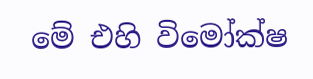මේ එහි විමෝක්ෂ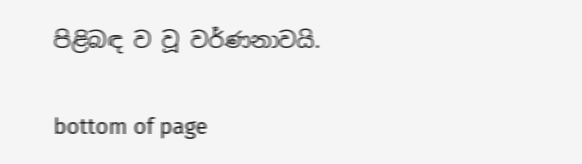පිළිබඳ ව වූ වර්ණනාවයි.

bottom of page